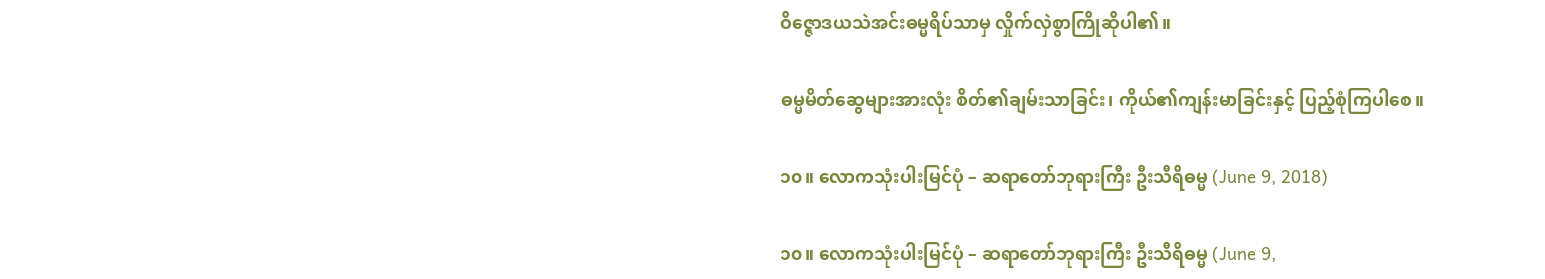ဝိဇ္ဇောဒယသဲအင်းဓမ္မရိပ်သာမှ လှိုက်လှဲစွာကြိုဆိုပါ၏။

ဓမ္မမိတ်ဆွေများအားလုံး စိတ်၏ချမ်းသာခြင်း၊ ကိုယ်၏ကျန်းမာခြင်းနှင့် ပြည့်စုံကြပါစေ။

၁၀။ လောကသုံးပါးမြင်ပုံ – ဆရာတော်ဘုရားကြီး ဦးသီရိဓမ္မ (June 9, 2018)

၁၀။ လောကသုံးပါးမြင်ပုံ – ဆရာတော်ဘုရားကြီး ဦးသီရိဓမ္မ (June 9,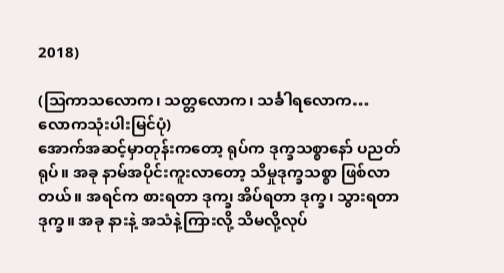2018)

(သြကာသလောက၊ သတ္တလောက၊ သင်္ခါရလောက… လောကသုံးပါးမြင်ပုံ)
အောက်အဆင့်မှာတုန်းကတော့ ရုပ်က ဒုက္ခသစ္စာနော် ပညတ်ရုပ်။ အခု နာမ်အပိုင်းကူးလာတော့ သိမှုဒုက္ခသစ္စာ ဖြစ်လာတယ်။ အရင်က စားရတာ ဒုက၊္ခ အိပ်ရတာ ဒုက္ခ၊ သွားရတာ ဒုက္ခ။ အခု နားနဲ့ အသံနဲ့ကြားလို့ သိမလို့လုပ်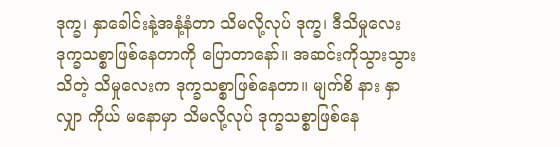ဒုက္ခ၊ နှာခေါင်းနဲ့အနံ့နံတာ သိမလို့လုပ် ဒုက္ခ၊ ဒီသိမှုလေး ဒုက္ခသစ္စာဖြစ်နေတာကို ပြောတာနော်။ အဆင်းကိုသွားသွားသိတဲ့ သိမှုလေးက ဒုက္ခသစ္စာဖြစ်နေတာ။ မျက်စိ နား နှာ လျှာ ကိုယ် မနောမှာ သိမလို့လုပ် ဒုက္ခသစ္စာဖြစ်နေ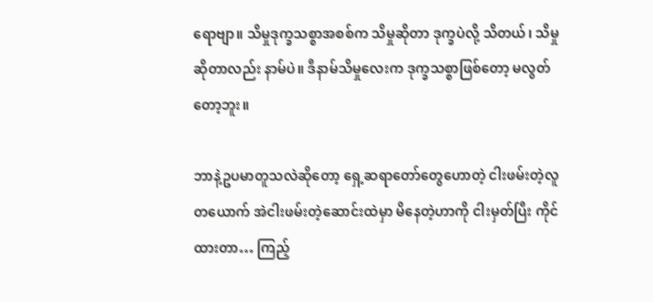ရောဗျာ။ သိမှုဒုက္ခသစ္စာအစစ်က သိမှုဆိုတာ ဒုက္ခပဲလို့ သိတယ်၊ သိမှုဆိုတာလည်း နာမ်ပဲ။ ဒီနာမ်သိမှုလေးက ဒုက္ခသစ္စာဖြစ်တော့ မလွတ်တော့ဘူး။

ဘာနဲ့ဥပမာတူသလဲဆိုတော့ ရှေ့ဆရာတော်တွေဟောတဲ့ ငါးဖမ်းတဲ့လူတယောက် အဲငါးဖမ်းတဲ့ဆောင်းထဲမှာ မိနေတဲ့ဟာကို ငါးမှတ်ပြီး ကိုင်ထားတာ… ကြည့်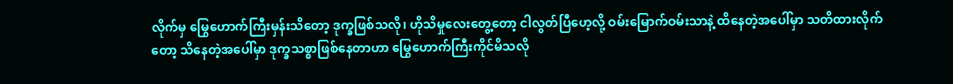လိုက်မှ မြွေဟောက်ကြီးမှန်းသိတော့ ဒုက္ခဖြစ်သလို၊ ဟိုသိမှုလေးတွေ့တော့ ငါလွတ်ပြီဟေ့လို့ ဝမ်းမြောက်ဝမ်းသာနဲ့ ထိနေတဲ့အပေါ်မှာ သတိထားလိုက်တော့ သိနေတဲ့အပေါ်မှာ ဒုက္ခသစ္စာဖြစ်နေတာဟာ မြွေဟောက်ကြီးကိုင်မိသလို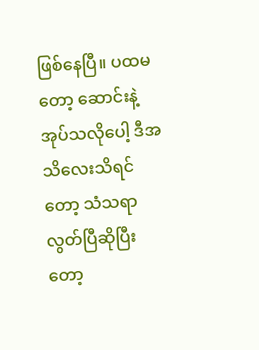ဖြစ်နေပြီ။ ပထမတော့ ဆောင်းနဲ့အုပ်သလိုပေါ့ ဒီအသိလေးသိရင်တော့ သံသရာလွတ်ပြီဆိုပြီးတော့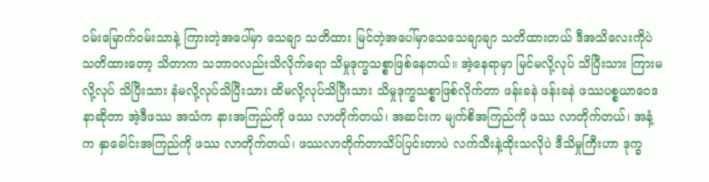ဝမ်းမြောက်ဝမ်းသာနဲ့ ကြားတဲ့အပေါ်မှာ သေချာ သတိထား မြင်တဲ့အပေါ်မှာသေသေချာချာ သတိထားတယ် ဒီအသိလေးကိုပဲ သတိထားတော့ သိတာက သဘာဝလည်းသိလိုက်ရော သိမှုဒုက္ခသစ္စာဖြစ်နေတယ်။ အဲ့နေရာမှာ မြင်မလို့လုပ် သိပြီးသား ကြားမလို့လုပ် သိပြီးသား နံမလို့လုပ်သိပြီးသား ထိမလို့လုပ်သိပြီးသား သိမှုဒုက္ခသစ္စာဖြစ်လိုက်တာ ဖန်းခနဲ ဖန်းခနဲ ဖဿပစ္စယာဝေဒနာဆိုတာ အဲ့ဒီဖဿ အသံက နားအကြည်ကို ဖဿ လာတိုက်တယ်၊ အဆင်းက မျက်စိအကြည်ကို ဖဿ လာတိုက်တယ်၊ အနံ့က နှာခေါင်းအကြည်ကို ဖဿ လာတိုက်တယ်၊ ဖဿလာတိုက်တာသိပ်ပြင်းတာပဲ လက်သီးနဲ့ထိုးသလိုပဲ ဒီသိမှုကြီးဟာ ဒုက္ခ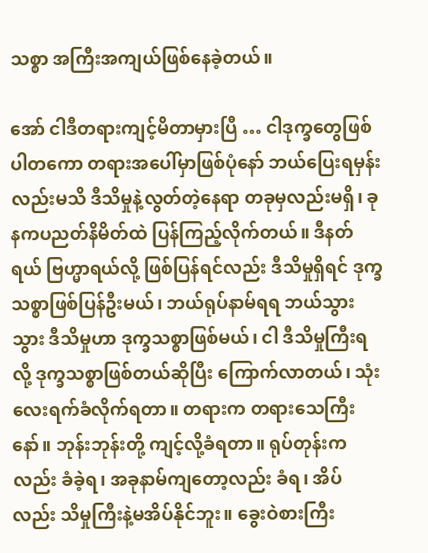သစ္စာ အကြီးအကျယ်ဖြစ်နေခဲ့တယ်။

အော် ငါဒီတရားကျင့်မိတာမှားပြီ … ငါဒုက္ခတွေဖြစ်ပါတကော တရားအပေါ်မှာဖြစ်ပုံနော် ဘယ်ပြေးရမှန်းလည်းမသိ ဒီသိမှုနဲ့လွတ်တဲ့နေရာ တခုမှလည်းမရှိ၊ ခုနကပညတ်နိမိတ်ထဲ ပြန်ကြည့်လိုက်တယ်။ ဒီနတ်ရယ် ဗြဟ္မာရယ်လို့ ဖြစ်ပြန်ရင်လည်း ဒီသိမှုရှိရင် ဒုက္ခသစ္စာဖြစ်ပြန်ဦးမယ်၊ ဘယ်ရုပ်နာမ်ရရ ဘယ်သွားသွား ဒီသိမှုဟာ ဒုက္ခသစ္စာဖြစ်မယ်၊ ငါ ဒီသိမှုကြီးရလို့ ဒုက္ခသစ္စာဖြစ်တယ်ဆိုပြီး ကြောက်လာတယ်၊ သုံးလေးရက်ခံလိုက်ရတာ။ တရားက တရားသေကြီးနော်။ ဘုန်းဘုန်းတို့ ကျင့်လို့ခံရတာ။ ရုပ်တုန်းကလည်း ခံခဲ့ရ၊ အခုနာမ်ကျတော့လည်း ခံရ၊ အိပ်လည်း သိမှုကြီးနဲ့မအိပ်နိုင်ဘူး။ ခွေးဝဲစားကြီး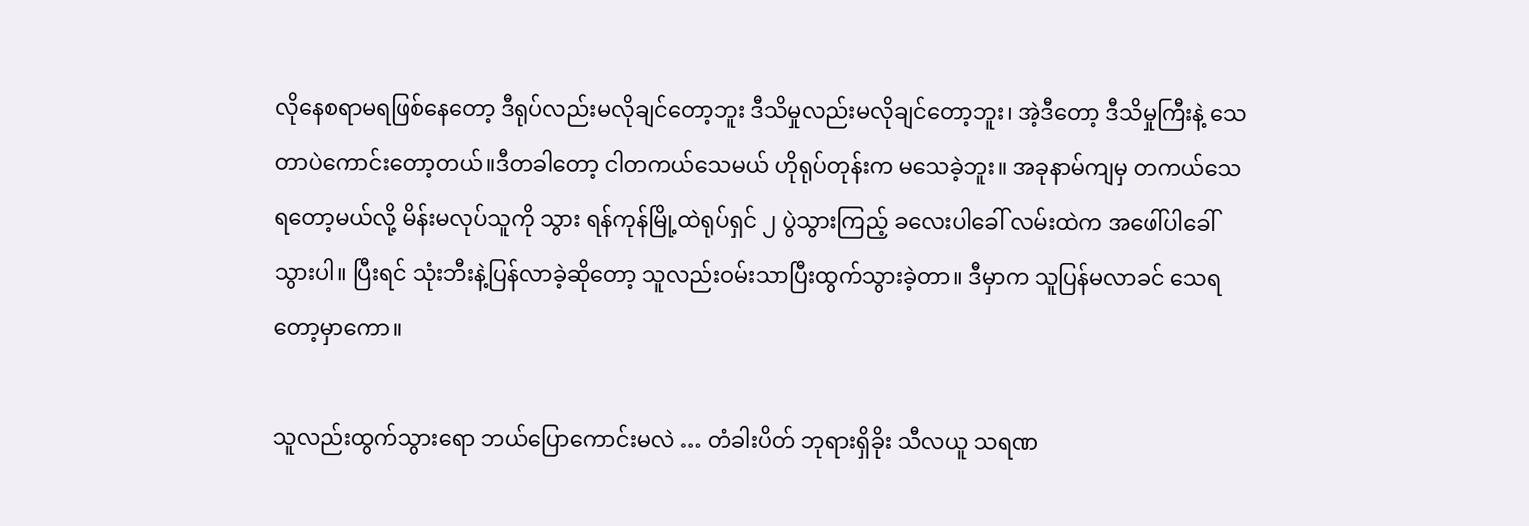လိုနေစရာမရဖြစ်နေတော့ ဒီရုပ်လည်းမလိုချင်တော့ဘူး ဒီသိမှုလည်းမလိုချင်တော့ဘူး၊ အဲ့ဒီတော့ ဒီသိမှုကြီးနဲ့ သေတာပဲကောင်းတော့တယ်။ဒီတခါတော့ ငါတကယ်သေမယ် ဟိုရုပ်တုန်းက မသေခဲ့ဘူး။ အခုနာမ်ကျမှ တကယ်သေရတော့မယ်လို့ မိန်းမလုပ်သူကို သွား ရန်ကုန်မြို့ထဲရုပ်ရှင် ၂ ပွဲသွားကြည့် ခလေးပါခေါ် လမ်းထဲက အဖေါ်ပါခေါ်သွားပါ။ ပြီးရင် သုံးဘီးနဲ့ပြန်လာခဲ့ဆိုတော့ သူလည်းဝမ်းသာပြီးထွက်သွားခဲ့တာ။ ဒီမှာက သူပြန်မလာခင် သေရတော့မှာကော။

သူလည်းထွက်သွားရော ဘယ်ပြောကောင်းမလဲ … တံခါးပိတ် ဘုရားရှိခိုး သီလယူ သရဏ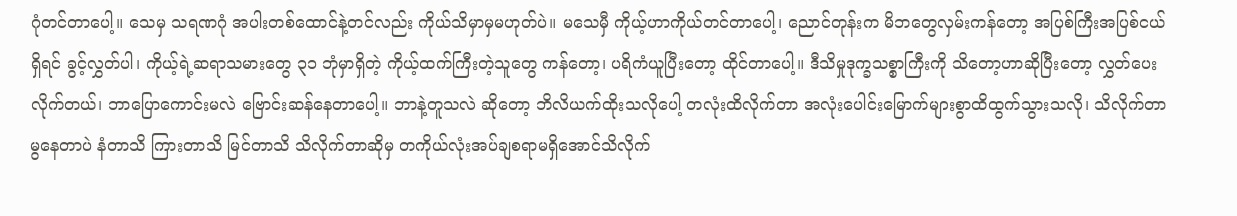ဂုံတင်တာပေါ့။ သေမှ သရဏဂုံ အပါးတစ်ထောင်နဲ့တင်လည်း ကိုယ်သိမှာမှမဟုတ်ပဲ။ မသေမှီ ကိုယ့်ဟာကိုယ်တင်တာပေါ့၊ ညောင်တုန်းက မိဘတွေလှမ်းကန်တော့ အပြစ်ကြီးအပြစ်ငယ်ရှိရင် ခွင့်လွှတ်ပါ၊ ကိုယ့်ရဲ့ဆရာသမားတွေ ၃၁ ဘုံမှာရှိတဲ့ ကိုယ့်ထက်ကြီးတဲ့သူတွေ ကန်တော့၊ ပရိကံယူပြီးတော့ ထိုင်တာပေါ့။ ဒီသိမှုဒုက္ခသစ္စာကြီးကို သိတော့ဟာဆိုပြီးတော့ လွှတ်ပေးလိုက်တယ်၊ ဘာပြောကောင်းမလဲ ဗြောင်းဆန်နေတာပေါ့။ ဘာနဲ့တူသလဲ ဆိုတော့ ဘိလိယက်ထိုးသလိုပေါ့ တလုံးထိလိုက်တာ အလုံးပေါင်းမြောက်များစွာထိထွက်သွားသလို၊ သိလိုက်တာ မွနေတာပဲ နံတာသိ ကြားတာသိ မြင်တာသိ သိလိုက်တာဆိုမှ တကိုယ်လုံးအပ်ချစရာမရှိအောင်သိလိုက်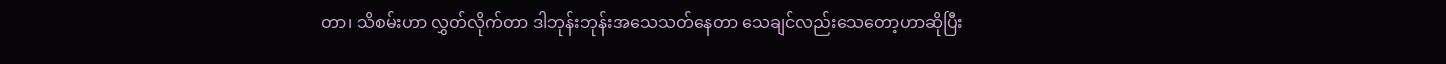တာ၊ သိစမ်းဟာ လွှတ်လိုက်တာ ဒါဘုန်းဘုန်းအသေသတ်နေတာ သေချင်လည်းသေတော့ဟာဆိုပြီး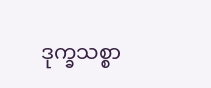ဒုက္ခသစ္စာ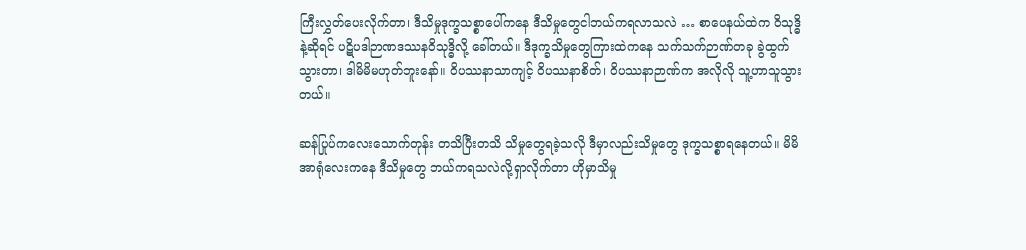ကြီးလွှတ်ပေးလိုက်တာ၊ ဒီသိမှုဒုက္ခသစ္စာပေါ်ကနေ ဒီသိမှုတွေငါဘယ်ကရလာသလဲ … စာပေနယ်ထဲက ဝိသုဒ္ဓိနဲ့ဆိုရင် ပဋိပဒါဉာဏဒဿနဝိသုဒ္ဓိလို့ ခေါ်တယ်။ ဒီဒုက္ခသိမှုတွေကြားထဲကနေ သက်သက်ဉာဏ်တခု ခွဲထွက်သွားတာ၊ ဒါမိမိမဟုတ်ဘူးနော်။ ဝိပဿနာသာကျင့် ဝိပဿနာစိတ်၊ ဝိပဿနာဉာဏ်က အလိုလို သူ့ဟာသူသွားတယ်။

ဆန်ပြုပ်ကလေးသောက်တုန်း တသိပြီးတသိ သိမှုတွေရခဲ့သလို ဒီမှာလည်းသိမှုတွေ ဒုက္ခသစ္စာရနေတယ်။ မိမိအာရုံလေးကနေ ဒီသိမှုတွေ ဘယ်ကရသလဲလို့ရှာလိုက်တာ ဟိုမှာသိမှု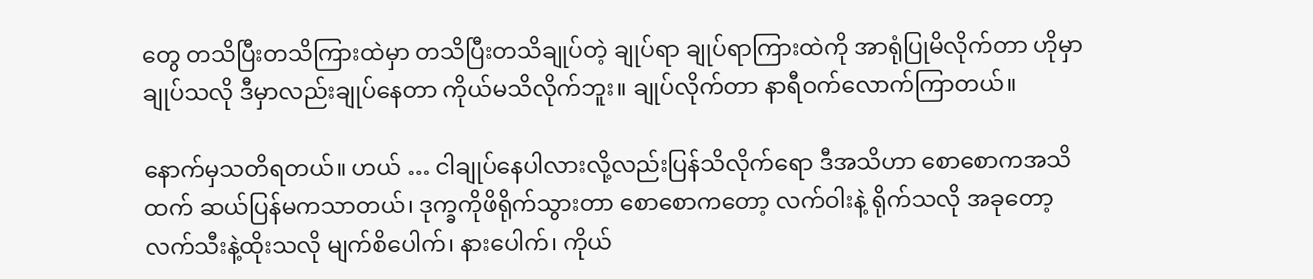တွေ တသိပြီးတသိကြားထဲမှာ တသိပြီးတသိချုပ်တဲ့ ချုပ်ရာ ချုပ်ရာကြားထဲကို အာရုံပြုမိလိုက်တာ ဟိုမှာချုပ်သလို ဒီမှာလည်းချုပ်နေတာ ကိုယ်မသိလိုက်ဘူး။ ချုပ်လိုက်တာ နာရီဝက်လောက်ကြာတယ်။

နောက်မှသတိရတယ်။ ဟယ် … ငါချုပ်နေပါလားလို့လည်းပြန်သိလိုက်ရော ဒီအသိဟာ စောစောကအသိထက် ဆယ်ပြန်မကသာတယ်၊ ဒုက္ခကိုဖိရိုက်သွားတာ စောစောကတော့ လက်ဝါးနဲ့ ရိုက်သလို အခုတော့ လက်သီးနဲ့ထိုးသလို မျက်စိပေါက်၊ နားပေါက်၊ ကိုယ်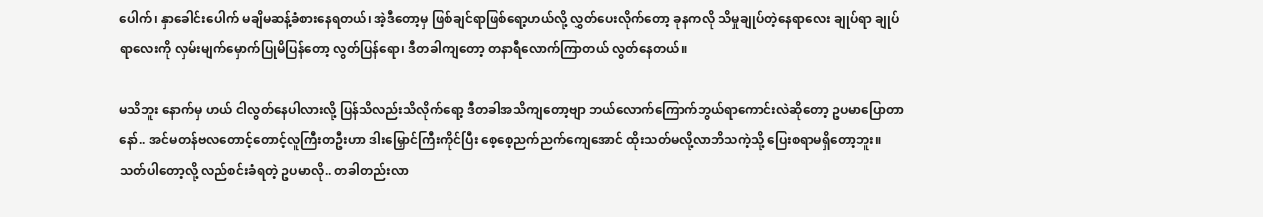ပေါက်၊ နှာခေါင်းပေါက် မချိမဆန့်ခံစားနေရတယ်၊ အဲ့ဒီတော့မှ ဖြစ်ချင်ရာဖြစ်ရော့ဟယ်လို့ လွှတ်ပေးလိုက်တော့ ခုနကလို သိမှုချုပ်တဲ့နေရာလေး ချုပ်ရာ ချုပ်ရာလေးကို လှမ်းမျက်မှောက်ပြုမိပြန်တော့ လွတ်ပြန်ရော၊ ဒီတခါကျတော့ တနာရီလောက်ကြာတယ် လွတ်နေတယ်။

မသိဘူး နောက်မှ ဟယ် ငါလွတ်နေပါလားလို့ ပြန်သိလည်းသိလိုက်ရော့ ဒီတခါအသိကျတော့ဗျာ ဘယ်လောက်ကြောက်ဘွယ်ရာကောင်းလဲဆိုတော့ ဥပမာပြောတာနော်.. အင်မတန်ဗလတောင့်တောင့်လူကြီးတဦးဟာ ဒါးမြှောင်ကြီးကိုင်ပြီး စေ့စေ့ညက်ညက်ကျေအောင် ထိုးသတ်မလို့လာဘိသကဲ့သို့ ပြေးစရာမရှိတော့ဘူး။ သတ်ပါတော့လို့ လည်စင်းခံရတဲ့ ဥပမာလို.. တခါတည်းလာ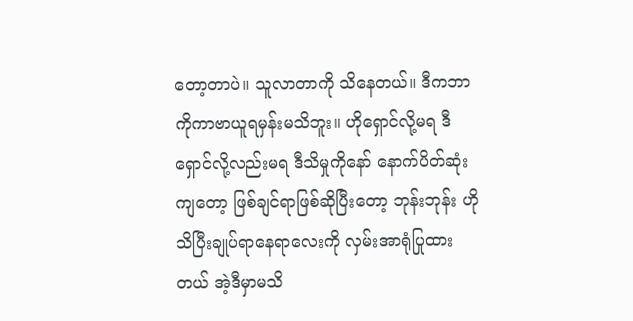တော့တာပဲ။ သူလာတာကို သိနေတယ်။ ဒီကဘာကိုကာဗာယူရမှန်းမသိဘူး။ ဟိုရှောင်လို့မရ ဒီရှောင်လို့လည်းမရ ဒီသိမှုကိုနော် နောက်ပိတ်ဆုံးကျတော့ ဖြစ်ချင်ရာဖြစ်ဆိုပြီးတော့ ဘုန်းဘုန်း ဟိုသိပြီးချုပ်ရာနေရာလေးကို လှမ်းအာရုံပြုထားတယ် အဲ့ဒီမှာမသိ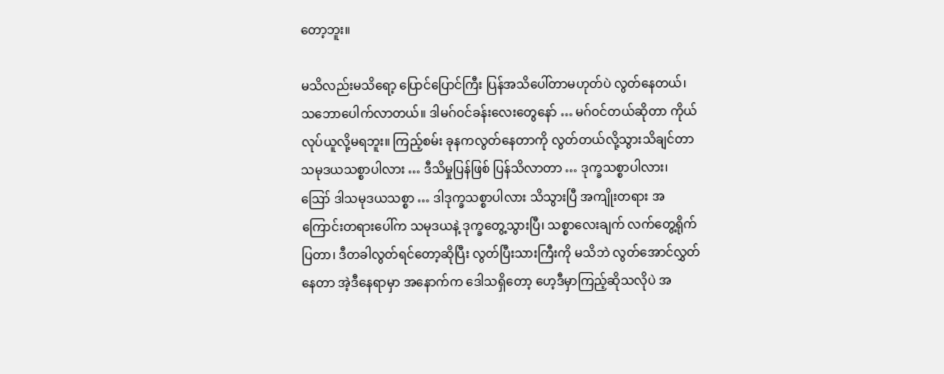တော့ဘူး။

မသိလည်းမသိရော့ ပြောင်ပြောင်ကြီး ပြန်အသိပေါ်တာမဟုတ်ပဲ လွတ်နေတယ်၊ သဘောပေါက်လာတယ်။ ဒါမဂ်ဝင်ခန်းလေးတွေနော် … မဂ်ဝင်တယ်ဆိုတာ ကိုယ်လုပ်ယူလို့မရဘူး။ ကြည့်စမ်း ခုနကလွတ်နေတာကို လွတ်တယ်လို့သွားသိချင်တာ သမုဒယသစ္စာပါလား … ဒီသိမှုပြန်ဖြစ် ပြန်သိလာတာ … ဒုက္ခသစ္စာပါလား၊ ဪ ဒါသမုဒယသစ္စာ … ဒါဒုက္ခသစ္စာပါလား သိသွားပြီ အကျိုးတရား အကြောင်းတရားပေါ်က သမုဒယနဲ့ ဒုက္ခတွေ့သွားပြီ၊ သစ္စာလေးချက် လက်တွေ့ရိုက်ပြတာ၊ ဒီတခါလွတ်ရင်တော့ဆိုပြီး လွတ်ပြီးသားကြီးကို မသိဘဲ လွတ်အောင်လွှတ်နေတာ အဲ့ဒီနေရာမှာ အနောက်က ဒေါသရှိတော့ ဟေ့ဒီမှာကြည့်ဆိုသလိုပဲ အ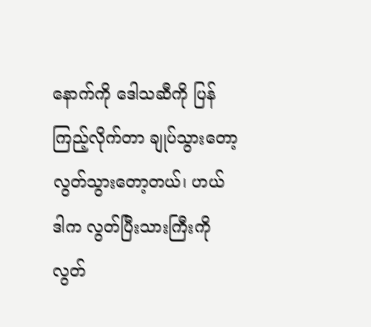နောက်ကို ဒေါသဆီကို ပြန်ကြည့်လိုက်တာ ချုပ်သွားတော့ လွတ်သွားတော့တယ်၊ ဟယ် ဒါက လွတ်ပြီးသားကြီးကို လွတ်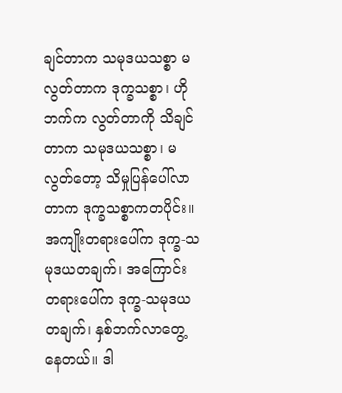ချင်တာက သမုဒယသစ္စာ မလွတ်တာက ဒုက္ခသစ္စာ၊ ဟိုဘက်က လွတ်တာကို သိချင်တာက သမုဒယသစ္စာ၊ မလွတ်တော့ သိမှုပြန်ပေါ်လာတာက ဒုက္ခသစ္စာကတပိုင်း။ အကျိုးတရားပေါ်က ဒုက္ခ-သမုဒယတချက်၊ အကြောင်းတရားပေါ်က ဒုက္ခ-သမုဒယတချက်၊ နှစ်ဘက်လာတွေ့နေတယ်။ ဒါ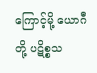ကြောင့်မို့ ယောဂီတို့ ပဋိစ္စသ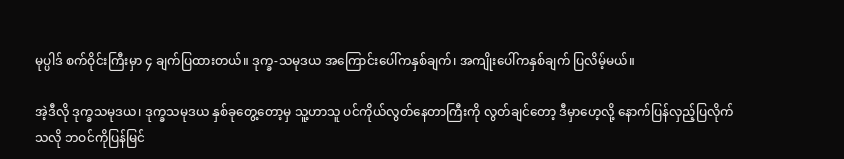မုပ္ပါဒ် စက်ဝိုင်းကြီးမှာ ၄ ချက်ပြထားတယ်။ ဒုက္ခ-သမုဒယ အကြောင်းပေါ်ကနှစ်ချက်၊ အကျိုးပေါ်ကနှစ်ချက် ပြလိမ့်မယ်။

အဲ့ဒီလို ဒုက္ခသမုဒယ၊ ဒုက္ခသမုဒယ နှစ်ခုတွေ့တော့မှ သူ့ဟာသူ ပင်ကိုယ်လွတ်နေတာကြီးကို လွတ်ချင်တော့ ဒီမှာဟေ့လို့ နောက်ပြန်လှည့်ပြလိုက်သလို ဘဝင်ကိုပြန်မြင်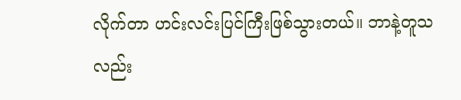လိုက်တာ ဟင်းလင်းပြင်ကြီးဖြစ်သွားတယ်။ ဘာနဲ့တူသလည်း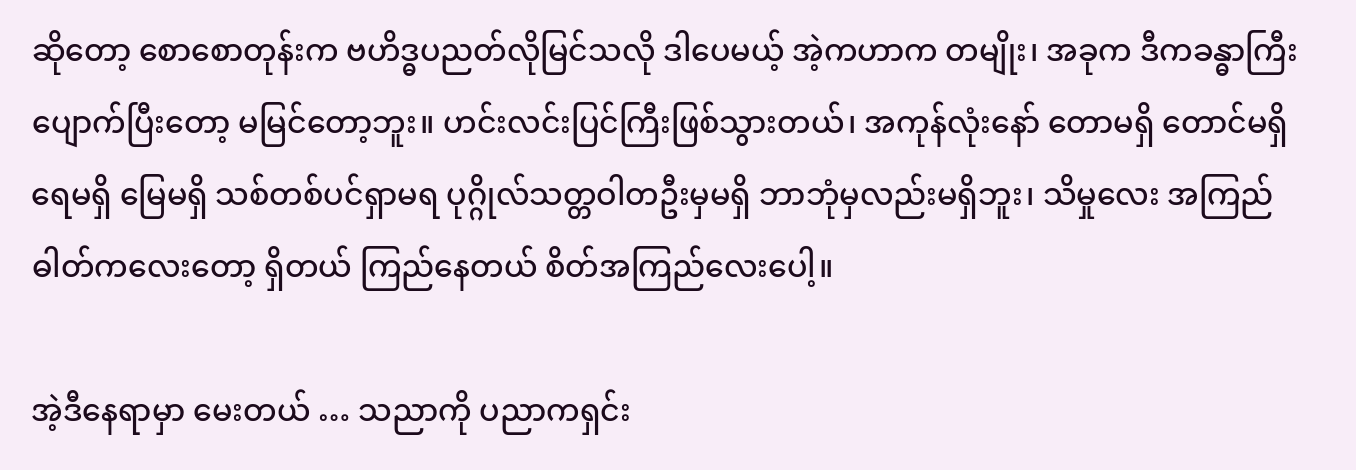ဆိုတော့ စောစောတုန်းက ဗဟိဒ္ဓပညတ်လိုမြင်သလို ဒါပေမယ့် အဲ့ကဟာက တမျိုး၊ အခုက ဒီကခန္ဓာကြီးပျောက်ပြီးတော့ မမြင်တော့ဘူး။ ဟင်းလင်းပြင်ကြီးဖြစ်သွားတယ်၊ အကုန်လုံးနော် တောမရှိ တောင်မရှိ ရေမရှိ မြေမရှိ သစ်တစ်ပင်ရှာမရ ပုဂ္ဂိုလ်သတ္တဝါတဦးမှမရှိ ဘာဘုံမှလည်းမရှိဘူး၊ သိမှုလေး အကြည်ဓါတ်ကလေးတော့ ရှိတယ် ကြည်နေတယ် စိတ်အကြည်လေးပေါ့။

အဲ့ဒီနေရာမှာ မေးတယ် … သညာကို ပညာကရှင်း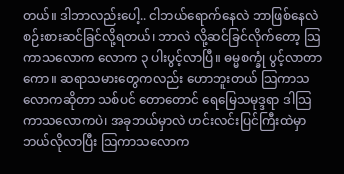တယ်။ ဒါဘာလည်းပေါ့.. ငါဘယ်ရောက်နေလဲ ဘာဖြစ်နေလဲ စဉ်းစားဆင်ခြင်လို့ရတယ်၊ ဘာလဲ လို့ဆင်ခြင်လိုက်တော့ သြကာသလောက လောက ၃ ပါးပွင့်လာပြီ။ ဓမ္မစက္ခုံ ပွင့်လာတာကော။ ဆရာသမားတွေကလည်း ဟောဘူးတယ် သြကာသလောကဆိုတာ သစ်ပင် တောတောင် ရေမြေသမုဒ္ဒရာ ဒါသြကာသလောကပဲ၊ အခုဘယ်မှာလဲ ဟင်းလင်းပြင်ကြီးထဲမှာ ဘယ်လိုလာပြီး သြကာသလောက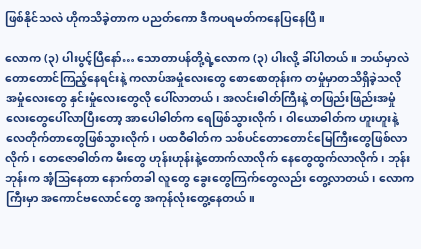ဖြစ်နိုင်သလဲ ဟိုကသိခဲ့တာက ပညတ်ကော ဒီကပရမတ်ကနေပြနေပြီ ။

လောက (၃) ပါးပွင့်ပြီနော်… သောတာပန်တို့ရဲ့လောက (၃) ပါးလို့ ခါ်ပါတယ်။ ဘယ်မှာလဲ တောတောင်ကြည့်နေရင်းနဲ့ ကလာပ်အမှုံလေးတွေ စောစောတုန်းက တမှုံမှာတသိရှိခဲ့သလို အမှုံလေးတွေ နှင်းမှုံလေးတွေလို ပေါ်လာတယ်၊ အလင်းဓါတ်ကြီးနဲ့ တဖြည်းဖြည်းအမှုံလေးတွေပေါ်လာပြီးတော့ အာပေါဓါတ်က ရေဖြစ်သွားလိုက်၊ ဝါယောဓါတ်က ဟူးဟူးနဲ့ လေတိုက်တာတွေဖြစ်သွားလိုက်၊ ပထဝီဓါတ်က သစ်ပင်တောတောင်မြေကြီးတွေဖြစ်လာလိုက်၊ တေဇောဓါတ်က မီးတွေ ဟုန်းဟုန်းနဲ့တောက်လာလိုက် နေတွေထွက်လာလိုက်၊ ဘုန်းဘုန်းက အံ့သြနေတာ နောက်တခါ လူတွေ ခွေးတွေကြက်တွေလည်း တွေ့လာတယ်၊ လောကကြီးမှာ အကောင်ဗလောင်တွေ အကုန်လုံးတွေ့နေတယ်။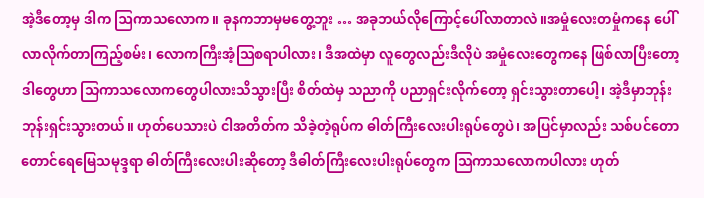အဲ့ဒီတော့မှ ဒါက ဩကာသလောက။ ခုနကဘာမှမတွေ့ဘူး … အခုဘယ်လိုကြောင့်ပေါ်လာတာလဲ။အမှုံလေးတမှုံကနေ ပေါ်လာလိုက်တာကြည့်စမ်း၊ လောကကြီးအံ့သြစရာပါလား၊ ဒီအထဲမှာ လူတွေလည်းဒီလိုပဲ အမှုံလေးတွေကနေ ဖြစ်လာပြီးတော့ ဒါတွေဟာ သြကာသလောကတွေပါလားသိသွားပြီး စိတ်ထဲမှ သညာကို ပညာရှင်းလိုက်တော့ ရှင်းသွားတာပေါ့၊ အဲ့ဒီမှာဘုန်းဘုန်းရှင်းသွားတယ်။ ဟုတ်ပေသားပဲ ငါအတိတ်က သိခဲ့တဲ့ရုပ်က ဓါတ်ကြီးလေးပါးရုပ်တွေပဲ၊ အပြင်မှာလည်း သစ်ပင်တောတောင်ရေမြေသမုဒ္ဒရာ ဓါတ်ကြီးလေးပါးဆိုတော့ ဒီဓါတ်ကြီးလေးပါးရုပ်တွေက သြကာသလောကပါလား ဟုတ်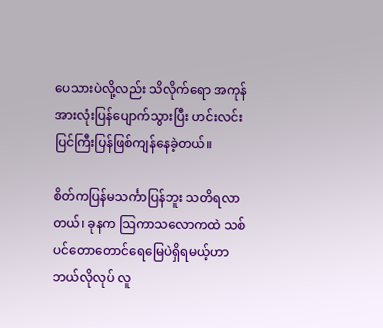ပေသားပဲလို့လည်း သိလိုက်ရော အကုန်အားလုံးပြန်ပျောက်သွားပြီး ဟင်းလင်းပြင်ကြီးပြန်ဖြစ်ကျန်နေခဲ့တယ်။

စိတ်ကပြန်မသင်္ကာပြန်ဘူး သတိရလာတယ်၊ ခုနက သြကာသလောကထဲ သစ်ပင်တောတောင်ရေမြေပဲရှိရမယ့်ဟာ ဘယ်လိုလုပ် လူ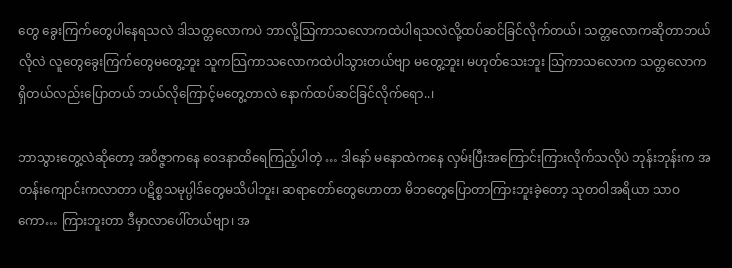တွေ ခွေးကြက်တွေပါနေရသလဲ ဒါသတ္တလောကပဲ ဘာလို့သြကာသလောကထဲပါရသလဲလို့ထပ်ဆင်ခြင်လိုက်တယ်၊ သတ္တလောကဆိုတာဘယ်လိုလဲ လူတွေခွေးကြက်တွေမတွေ့ဘူး သူကသြကာသလောကထဲပါသွားတယ်ဗျာ မတွေ့ဘူး၊ မဟုတ်သေးဘူး သြကာသလောက သတ္တလောကရှိတယ်လည်းပြောတယ် ဘယ်လိုကြောင့်မတွေ့တာလဲ နောက်ထပ်ဆင်ခြင်လိုက်ရော..၊

ဘာသွားတွေ့လဲဆိုတော့ အဝိဇ္ဇာကနေ ဝေဒနာထိရေကြည့်ပါတဲ့ … ဒါနော် မနောထဲကနေ လှမ်းပြီးအကြောင်းကြားလိုက်သလိုပဲ ဘုန်းဘုန်းက အတန်းကျောင်းကလာတာ ပဋိစ္စသမုပ္ပါဒ်တွေမသိပါဘူး၊ ဆရာတော်တွေဟောတာ မိဘတွေပြောတာကြားဘူးခဲ့တော့ သုတဝါအရိယာ သာဝကော… ကြားဘူးတာ ဒီမှာလာပေါ်တယ်ဗျာ၊ အ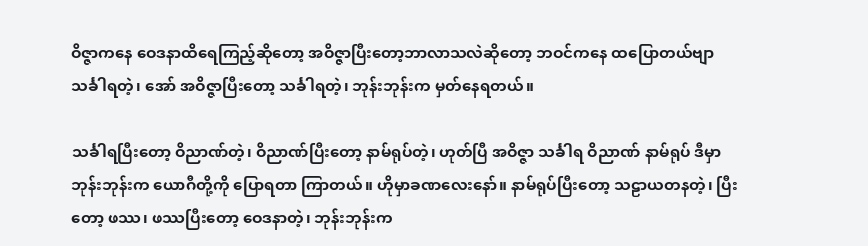ဝိဇ္ဇာကနေ ဝေဒနာထိရေကြည့်ဆိုတော့ အဝိဇ္ဇာပြီးတော့ဘာလာသလဲဆိုတော့ ဘဝင်ကနေ ထပြောတယ်ဗျာ သင်္ခါရတဲ့၊ အော် အဝိဇ္ဇာပြီးတော့ သင်္ခါရတဲ့၊ ဘုန်းဘုန်းက မှတ်နေရတယ်။

သင်္ခါရပြီးတော့ ဝိညာဏ်တဲ့၊ ဝိညာဏ်ပြီးတော့ နာမ်ရုပ်တဲ့၊ ဟုတ်ပြီ အဝိဇ္ဇာ သင်္ခါရ ဝိညာဏ် နာမ်ရုပ် ဒီမှာဘုန်းဘုန်းက ယောဂီတို့ကို ပြောရတာ ကြာတယ်။ ဟိုမှာခဏလေးနော်။ နာမ်ရုပ်ပြီးတော့ သဠာယတနတဲ့၊ ပြီးတော့ ဖဿ၊ ဖဿပြီးတော့ ဝေဒနာတဲ့၊ ဘုန်းဘုန်းက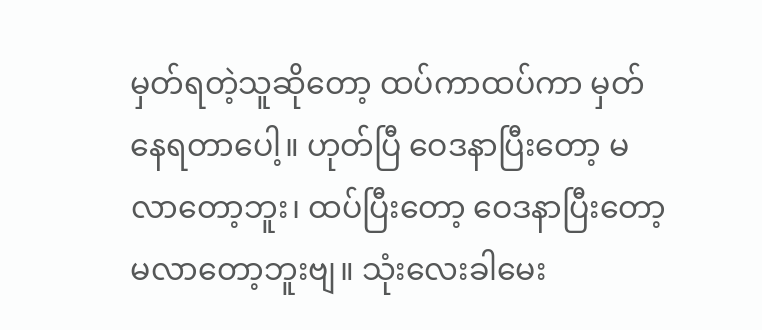မှတ်ရတဲ့သူဆိုတော့ ထပ်ကာထပ်ကာ မှတ်နေရတာပေါ့။ ဟုတ်ပြီ ဝေဒနာပြီးတော့ မလာတော့ဘူး၊ ထပ်ပြီးတော့ ဝေဒနာပြီးတော့ မလာတော့ဘူးဗျ။ သုံးလေးခါမေး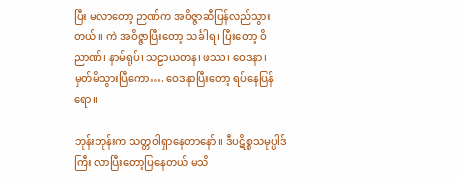ပြီး မလာတော့ ဉာဏ်က အဝိဇ္ဇာဆီပြန်လည်သွားတယ်။ ကဲ အဝိဇ္ဇာပြီးတော့ သင်္ခါရ၊ ပြီးတော့ ဝိညာဏ်၊ နာမ်ရုပ်၊ သဠာယတန၊ ဖဿ၊ ဝေဒနာ၊ မှတ်မိသွားပြီကော…. ဝေဒနာပြီးတော့ ရပ်နေပြန်ရော။

ဘုန်းဘုန်းက သတ္တဝါရှာနေတာနော်။ ဒီပဋိစ္စသမုပ္ပါဒ်ကြီး လာပြီးတော့ပြနေတယ် မသိ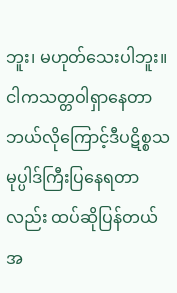ဘူး၊ မဟုတ်သေးပါဘူး။ ငါကသတ္တဝါရှာနေတာ ဘယ်လိုကြောင့်ဒီပဋိစ္စသမုပ္ပါဒ်ကြီးပြနေရတာလည်း ထပ်ဆိုပြန်တယ် အ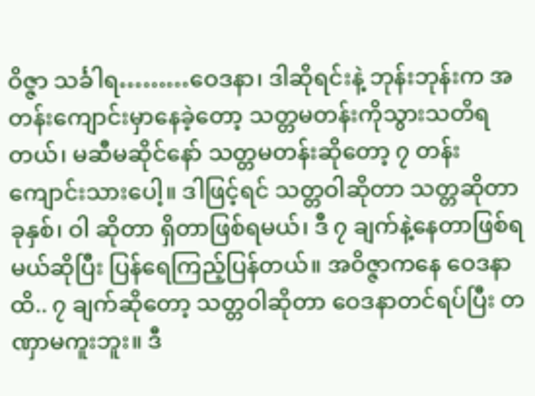ဝိဇ္ဇာ သင်္ခါရ………ဝေဒနာ၊ ဒါဆိုရင်းနဲ့ ဘုန်းဘုန်းက အတန်းကျောင်းမှာနေခဲ့တော့ သတ္တမတန်းကိုသွားသတိရတယ်၊ မဆီမဆိုင်နော် သတ္တမတန်းဆိုတော့ ၇ တန်းကျောင်းသားပေါ့။ ဒါဖြင့်ရင် သတ္တဝါဆိုတာ သတ္တဆိုတာ ခုနှစ်၊ ဝါ ဆိုတာ ရှိတာဖြစ်ရမယ်၊ ဒီ ၇ ချက်နဲ့နေတာဖြစ်ရမယ်ဆိုပြီး ပြန်ရေကြည့်ပြန်တယ်။ အဝိဇ္ဇာကနေ ဝေဒနာထိ.. ၇ ချက်ဆိုတော့ သတ္တဝါဆိုတာ ဝေဒနာတင်ရပ်ပြီး တဏှာမကူးဘူး။ ဒီ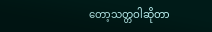တော့သတ္တဝါဆိုတာ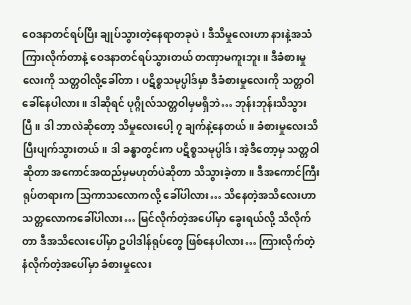ဝေဒနာတင်ရပ်ပြီး ချုပ်သွားတဲ့နေရာတခုပဲ၊ ဒီသိမှုလေးဟာ နားနဲ့အသံကြားလိုက်တာနဲ့ ဝေဒနာတင်ရပ်သွားတယ် တဏှာမကူးဘူး။ ဒီခံစားမှုလေးကို သတ္တဝါလို့ခေါ်တာ၊ ပဋိစ္စသမုပ္ပါဒ်မှာ ဒီခံစားမှုလေးကို သတ္တဝါခေါ်နေပါလား။ ဒါဆိုရင် ပုဂ္ဂိုလ်သတ္တဝါမှမရှိဘဲ… ဘုန်းဘုန်းသိသွားပြီ။ ဒါ ဘာလဲဆိုတော့ သိမှုလေးပေါ့ ၇ ချက်နဲ့နေတယ်။ ခံစားမှုလေးသိပြီးပျက်သွားတယ်။ ဒါ ခန္ဓာတွင်းက ပဋိစ္စသမုပ္ပါဒ်၊ အဲ့ဒီတော့မှ သတ္တဝါဆိုတာ အကောင်အထည်မှမဟုတ်ပဲဆိုတာ သိသွားခဲ့တာ။ ဒီအကောင်ကြီးရုပ်တရားက သြကာသလောကလို့ ခေါ်ပါလား… သိနေတဲ့အသိလေးဟာ သတ္တလောကခေါ်ပါလား… မြင်လိုက်တဲ့အပေါ်မှာ ခွေးရယ်လို့ သိလိုက်တာ ဒီအသိလေးပေါ်မှာ ဥပါဒါန်ရုပ်တွေ ဖြစ်နေပါလား… ကြားလိုက်တဲ့ နံလိုက်တဲ့အပေါ်မှာ ခံစားမှုလေး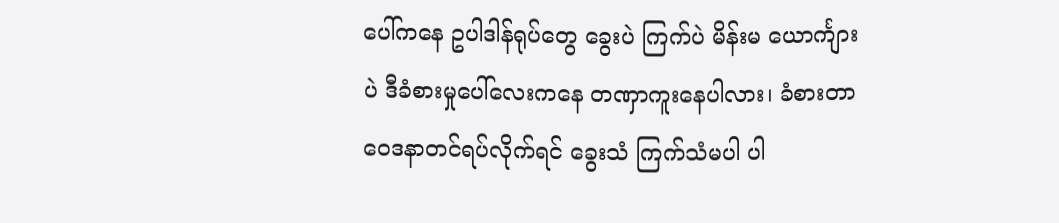ပေါ်ကနေ ဥပါဒါန်ရုပ်တွေ ခွေးပဲ ကြက်ပဲ မိန်းမ ယောင်္ကျားပဲ ဒီခံစားမှုပေါ်လေးကနေ တဏှာကူးနေပါလား၊ ခံစားတာ ဝေဒနာတင်ရပ်လိုက်ရင် ခွေးသံ ကြက်သံမပါ ပါ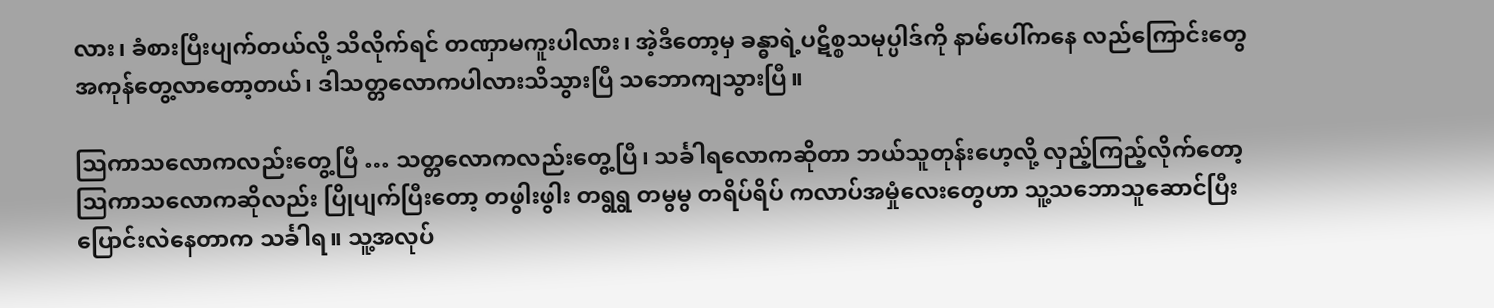လား၊ ခံစားပြီးပျက်တယ်လို့ သိလိုက်ရင် တဏှာမကူးပါလား၊ အဲ့ဒီတော့မှ ခန္ဓာရဲ့ပဋိစ္စသမုပ္ပါဒ်ကို နာမ်ပေါ်ကနေ လည်ကြောင်းတွေအကုန်တွေ့လာတော့တယ်၊ ဒါသတ္တလောကပါလားသိသွားပြီ သဘောကျသွားပြီ။

သြကာသလောကလည်းတွေ့ပြီ … သတ္တလောကလည်းတွေ့ပြီ၊ သင်္ခါရလောကဆိုတာ ဘယ်သူတုန်းဟေ့လို့ လှည့်ကြည့်လိုက်တော့ သြကာသလောကဆိုလည်း ပြိုပျက်ပြီးတော့ တဖွါးဖွါး တရွရွ တမွမွ တရိပ်ရိပ် ကလာပ်အမှုံလေးတွေဟာ သူ့သဘောသူဆောင်ပြီး ပြောင်းလဲနေတာက သင်္ခါရ။ သူ့အလုပ်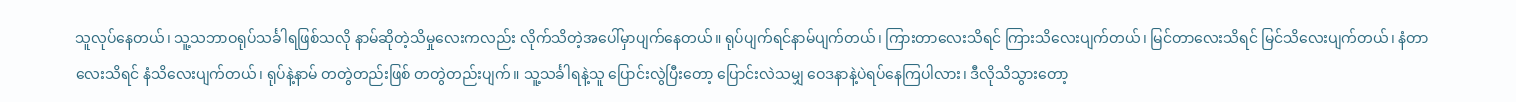သူလုပ်နေတယ်၊ သူ့သဘာဝရုပ်သင်္ခါရဖြစ်သလို နာမ်ဆိုတဲ့သိမှုလေးကလည်း လိုက်သိတဲ့အပေါ်မှာပျက်နေတယ်။ ရုပ်ပျက်ရင်နာမ်ပျက်တယ်၊ ကြားတာလေးသိရင် ကြားသိလေးပျက်တယ်၊ မြင်တာလေးသိရင် မြင်သိလေးပျက်တယ်၊ နံတာလေးသိရင် နံသိလေးပျက်တယ်၊ ရုပ်နဲ့နာမ် တတွဲတည်းဖြစ် တတွဲတည်းပျက်။ သူ့သင်္ခါရနဲ့သူ ပြောင်းလွဲပြီးတော့ ပြောင်းလဲသမျှ ဝေဒနာနဲ့ပဲရပ်နေကြပါလား၊ ဒီလိုသိသွားတော့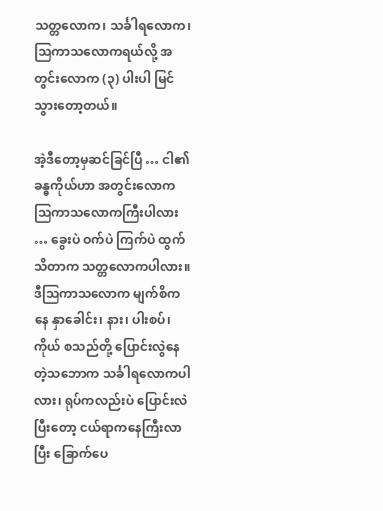သတ္တလောက၊ သင်္ခါရလောက၊ သြကာသလောကရယ်လို့ အတွင်းလောက (၃) ပါးပါ မြင်သွားတော့တယ်။

အဲ့ဒီတော့မှဆင်ခြင်ပြီ … ငါ၏ခန္ဓကိုယ်ဟာ အတွင်းလောက သြကာသလောကကြီးပါလား … ခွေးပဲ ဝက်ပဲ ကြက်ပဲ ထွက်သိတာက သတ္တလောကပါလား။ ဒီသြကာသလောက မျက်စိကနေ နှာခေါင်း၊ နား၊ ပါးစပ်၊ ကိုယ် စသည်တို့ ပြောင်းလွဲနေတဲ့သဘောက သင်္ခါရလောကပါလား၊ ရုပ်ကလည်းပဲ ပြောင်းလဲပြီးတော့ ငယ်ရာကနေကြီးလာပြီး ခြောက်ပေ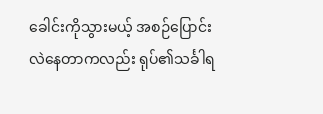ခေါင်းကိုသွားမယ့် အစဉ်ပြောင်းလဲနေတာကလည်း ရုပ်၏သင်္ခါရ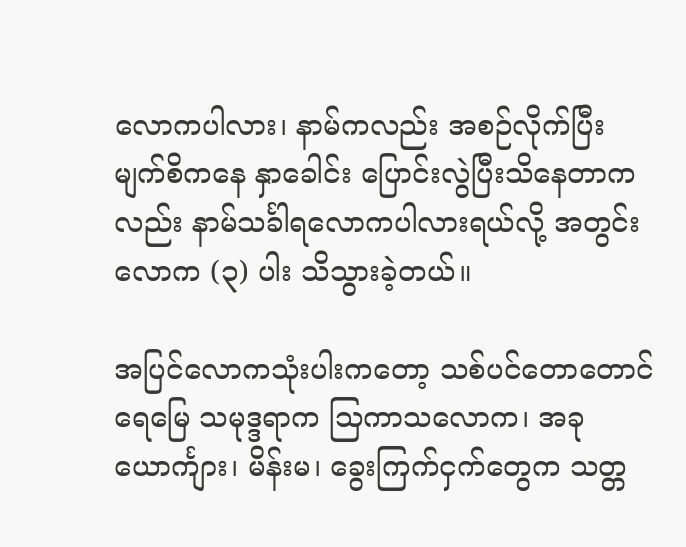လောကပါလား၊ နာမ်ကလည်း အစဉ်လိုက်ပြီး မျက်စိကနေ နှာခေါင်း ပြောင်းလွဲပြီးသိနေတာကလည်း နာမ်သင်္ခါရလောကပါလားရယ်လို့ အတွင်းလောက (၃) ပါး သိသွားခဲ့တယ်။

အပြင်လောကသုံးပါးကတော့ သစ်ပင်တောတောင်ရေမြေ သမုဒ္ဒရာက သြကာသလောက၊ အခု ယောင်္ကျား၊ မိန်းမ၊ ခွေးကြက်ငှက်တွေက သတ္တ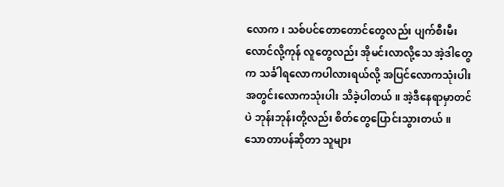လောက၊ သစ်ပင်တောတောင်တွေလည်း ပျက်စီးမီးလောင်လို့ကုန် လူတွေလည်း အိုမင်းလာလို့သေ အဲ့ဒါတွေက သင်္ခါရလောကပါလားရယ်လို့ အပြင်လောကသုံးပါး အတွင်းလောကသုံးပါး သိခဲ့ပါတယ်။ အဲ့ဒီနေရာမှာတင်ပဲ ဘုန်းဘုန်းတို့လည်း စိတ်တွေပြောင်းသွားတယ်။ သောတာပန်ဆိုတာ သူများ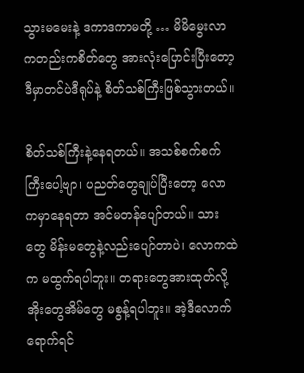သွားမမေးနဲ့ ဒကာဒကာမတို့ … မိမိမွေးလာကတည်းကစိတ်တွေ အားလုံးပြောင်းပြီးတော့ ဒီမှာတင်ပဲဒီရုပ်နဲ့ စိတ်သစ်ကြီးဖြစ်သွားတယ်။

စိတ်သစ်ကြီးနဲ့နေရတယ်။ အသစ်စက်စက်ကြီးပေါ့ဗျာ၊ ပညတ်တွေချုပ်ပြီးတော့ လောကမှာနေရတာ အင်မတန်ပျော်တယ်။ သားတွေ မိန်းမတွေနဲ့လည်းပျော်တာပဲ၊ လောကထဲက မထွက်ရပါဘူး။ တရားတွေအားထုတ်လို့ အိုးတွေအိမ်တွေ မစွန့်ရပါဘူး။ အဲ့ဒီလောက်ရောက်ရင်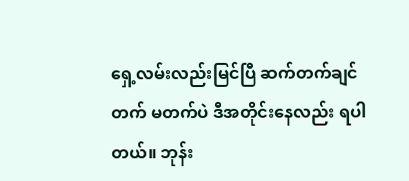ရှေ့လမ်းလည်းမြင်ပြီ ဆက်တက်ချင်တက် မတက်ပဲ ဒီအတိုင်းနေလည်း ရပါတယ်။ ဘုန်း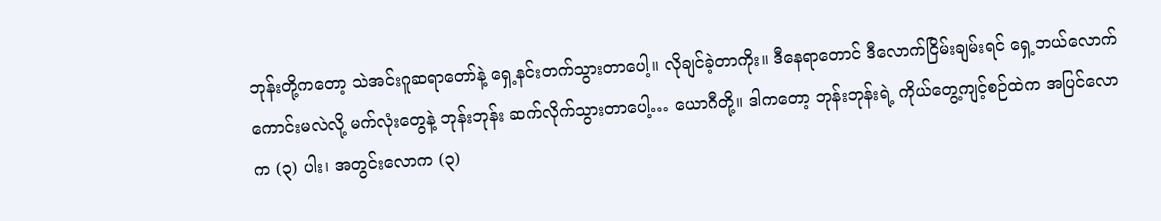ဘုန်းတို့ကတော့ သဲအင်းဂူဆရာတော်နဲ့ ရှေ့နင်းတက်သွားတာပေါ့။ လိုချင်ခဲ့တာကိုး။ ဒီနေရာတောင် ဒီလောက်ငြိမ်းချမ်းရင် ရှေ့ဘယ်လောက်ကောင်းမလဲလို့ မက်လုံးတွေနဲ့ ဘုန်းဘုန်း ဆက်လိုက်သွားတာပေါ့… ယောဂီတို့။ ဒါကတော့ ဘုန်းဘုန်းရဲ့ ကိုယ်တွေ့ကျင့်စဉ်ထဲက အပြင်လောက (၃) ပါး၊ အတွင်းလောက (၃)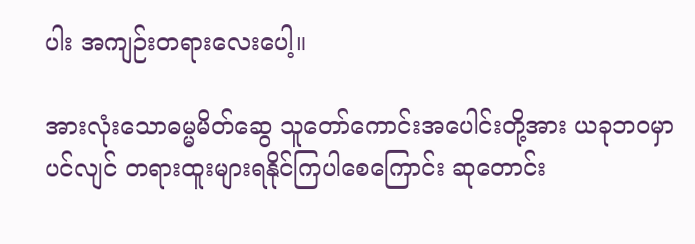ပါး အကျဉ်းတရားလေးပေါ့။

အားလုံးသောဓမ္မမိတ်ဆွေ သူတော်ကောင်းအပေါင်းတို့အား ယခုဘဝမှာပင်လျင် တရားထူးများရနိုင်ကြပါစေကြောင်း ဆုတောင်း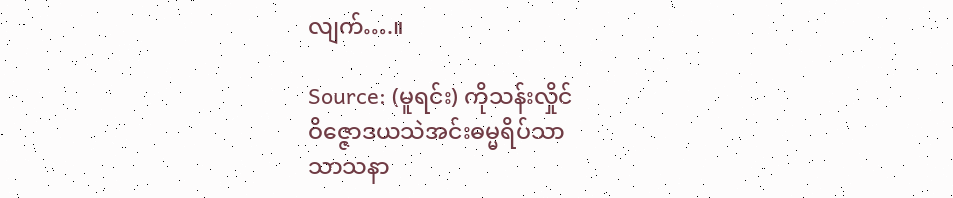လျက်….။

Source: (မူရင်း) ကိုသန်းလှိုင်
ဝိဇ္ဇောဒယသဲအင်းဓမ္မရိပ်သာ
သာသနာ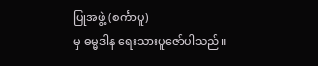ပြုအဖွဲ့ (စင်္ကာပူ)
မှ ဓမ္မဒါန ရေးသားပူဇော်ပါသည်။